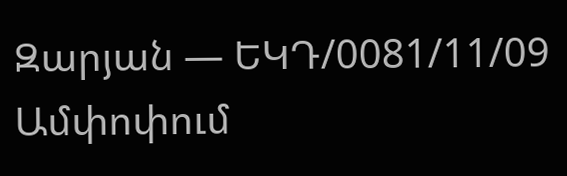Զարյան — ԵԿԴ/0081/11/09
Ամփոփում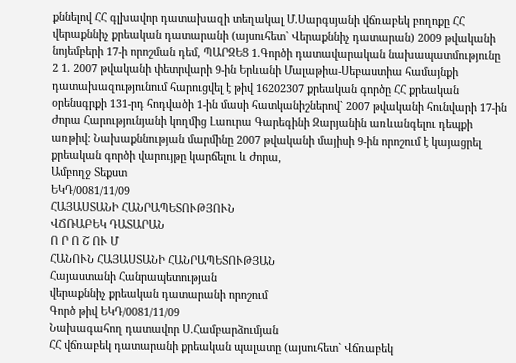քննելով ՀՀ գլխավոր դատախազի տեղակալ Մ.Սարգսյանի վճռաբեկ բողոքը ՀՀ վերաքննիչ քրեական դատարանի (այսուհետ` Վերաքննիչ դատարան) 2009 թվականի նոյեմբերի 17-ի որոշման դեմ, ՊԱՐԶԵՑ 1.Գործի դատավարական նախապատմությունը 2 1. 2007 թվականի փետրվարի 9-ին Երևանի Մալաթիա-Սեբաստիա համայնքի դատախազությունում հարուցվել է թիվ 16202307 քրեական գործը ՀՀ քրեական օրենսգրքի 131-րդ հոդվածի 1-ին մասի հատկանիշներով` 2007 թվականի հունվարի 17-ին Ժորա Հարությունյանի կողմից Լաուրա Գարեգինի Զարյանին առևանգելու դեպքի առթիվ: Նախաքննության մարմինը 2007 թվականի մայիսի 9-ին որոշում է կայացրել քրեական գործի վարույթը կարճելու և Ժորա,
Ամբողջ Տեքստ
ԵԿԴ/0081/11/09
ՀԱՅԱՍՏԱՆԻ ՀԱՆՐԱՊԵՏՈՒԹՅՈՒՆ
ՎՃՌԱԲԵԿ ԴԱՏԱՐԱՆ
Ո Ր Ո Շ ՈՒ Մ
ՀԱՆՈՒՆ ՀԱՅԱՍՏԱՆԻ ՀԱՆՐԱՊԵՏՈՒԹՅԱՆ
Հայաստանի Հանրապետության
վերաքննիչ քրեական դատարանի որոշում
Գործ թիվ ԵԿԴ/0081/11/09
Նախագահող դատավոր Ս.Համբարձումյան
ՀՀ վճռաբեկ դատարանի քրեական պալատը (այսուհետ` Վճռաբեկ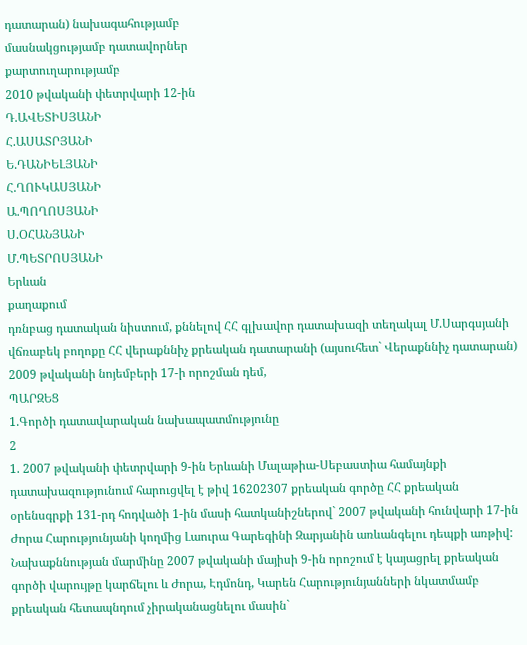դատարան) նախագահությամբ
մասնակցությամբ դատավորներ
քարտուղարությամբ
2010 թվականի փետրվարի 12-ին
Դ.ԱՎԵՏԻՍՅԱՆԻ
Հ.ԱՍԱՏՐՅԱՆԻ
Ե.ԴԱՆԻԵԼՅԱՆԻ
Հ.ՂՈՒԿԱՍՅԱՆԻ
Ա.ՊՈՂՈՍՅԱՆԻ
Ս.ՕՀԱՆՅԱՆԻ
Մ.ՊԵՏՐՈՍՅԱՆԻ
Երևան
քաղաքում
դռնբաց դատական նիստում, քննելով ՀՀ գլխավոր դատախազի տեղակալ Մ.Սարգսյանի վճռաբեկ բողոքը ՀՀ վերաքննիչ քրեական դատարանի (այսուհետ` Վերաքննիչ դատարան) 2009 թվականի նոյեմբերի 17-ի որոշման դեմ,
ՊԱՐԶԵՑ
1.Գործի դատավարական նախապատմությունը
2
1. 2007 թվականի փետրվարի 9-ին Երևանի Մալաթիա-Սեբաստիա համայնքի դատախազությունում հարուցվել է թիվ 16202307 քրեական գործը ՀՀ քրեական օրենսգրքի 131-րդ հոդվածի 1-ին մասի հատկանիշներով` 2007 թվականի հունվարի 17-ին Ժորա Հարությունյանի կողմից Լաուրա Գարեգինի Զարյանին առևանգելու դեպքի առթիվ:
Նախաքննության մարմինը 2007 թվականի մայիսի 9-ին որոշում է կայացրել քրեական գործի վարույթը կարճելու և Ժորա, Էդմոնդ, Կարեն Հարությունյանների նկատմամբ քրեական հետապնդում չիրականացնելու մասին`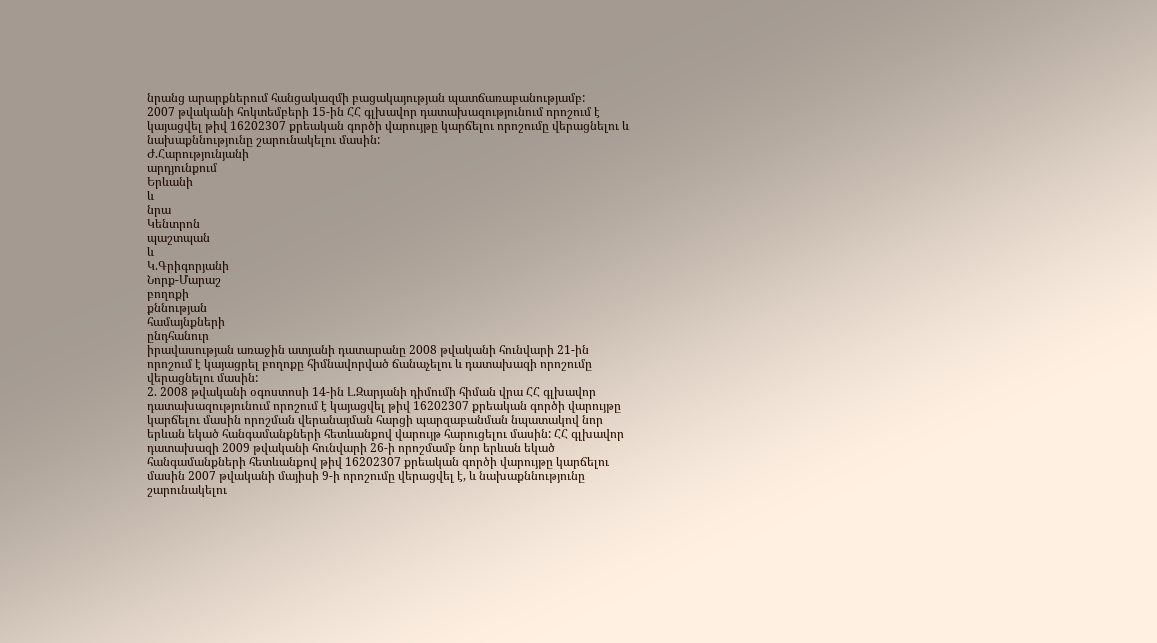նրանց արարքներում հանցակազմի բացակայության պատճառաբանությամբ:
2007 թվականի հոկտեմբերի 15-ին ՀՀ գլխավոր դատախազությունում որոշում է կայացվել թիվ 16202307 քրեական գործի վարույթը կարճելու որոշումը վերացնելու և նախաքննությունը շարունակելու մասին:
Ժ.Հարությունյանի
արդյունքում
Երևանի
և
նրա
Կենտրոն
պաշտպան
և
Կ.Գրիգորյանի
Նորք-Մարաշ
բողոքի
քննության
համայնքների
ընդհանուր
իրավասության առաջին ատյանի դատարանը 2008 թվականի հունվարի 21-ին որոշում է կայացրել բողոքը հիմնավորված ճանաչելու և դատախազի որոշումը վերացնելու մասին:
2. 2008 թվականի օգոստոսի 14-ին Լ.Զարյանի դիմումի հիման վրա ՀՀ գլխավոր դատախազությունում որոշում է կայացվել թիվ 16202307 քրեական գործի վարույթը կարճելու մասին որոշման վերանայման հարցի պարզաբանման նպատակով նոր երևան եկած հանգամանքների հետևանքով վարույթ հարուցելու մասին: ՀՀ գլխավոր դատախազի 2009 թվականի հունվարի 26-ի որոշմամբ նոր երևան եկած հանգամանքների հետևանքով թիվ 16202307 քրեական գործի վարույթը կարճելու մասին 2007 թվականի մայիսի 9-ի որոշումը վերացվել է, և նախաքննությունը շարունակելու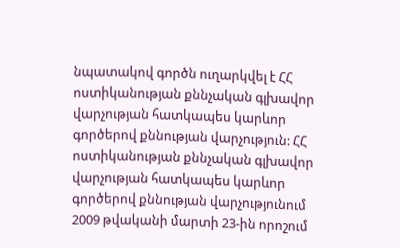նպատակով գործն ուղարկվել է ՀՀ ոստիկանության քննչական գլխավոր վարչության հատկապես կարևոր գործերով քննության վարչություն: ՀՀ ոստիկանության քննչական գլխավոր վարչության հատկապես կարևոր գործերով քննության վարչությունում 2009 թվականի մարտի 23-ին որոշում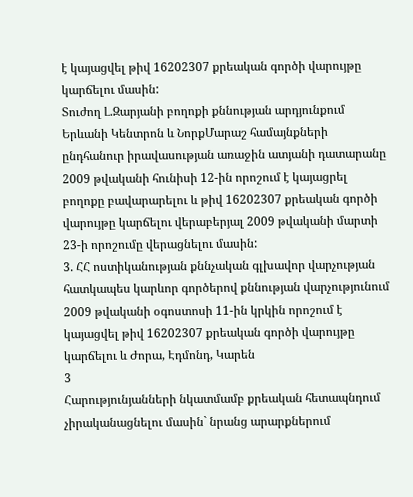է կայացվել թիվ 16202307 քրեական գործի վարույթը կարճելու մասին:
Տուժող Լ.Զարյանի բողոքի քննության արդյունքում Երևանի Կենտրոն և ՆորքՄարաշ համայնքների ընդհանուր իրավասության առաջին ատյանի դատարանը 2009 թվականի հունիսի 12-ին որոշում է կայացրել բողոքը բավարարելու և թիվ 16202307 քրեական գործի վարույթը կարճելու վերաբերյալ 2009 թվականի մարտի 23-ի որոշումը վերացնելու մասին:
3. ՀՀ ոստիկանության քննչական գլխավոր վարչության հատկապես կարևոր գործերով քննության վարչությունում 2009 թվականի օգոստոսի 11-ին կրկին որոշում է կայացվել թիվ 16202307 քրեական գործի վարույթը կարճելու և Ժորա, Էդմոնդ, Կարեն
3
Հարությունյանների նկատմամբ քրեական հետապնդում չիրականացնելու մասին` նրանց արարքներում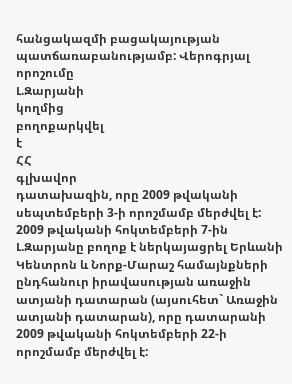հանցակազմի բացակայության պատճառաբանությամբ: Վերոգրյալ
որոշումը
Լ.Զարյանի
կողմից
բողոքարկվել
է
ՀՀ
գլխավոր
դատախազին, որը 2009 թվականի սեպտեմբերի 3-ի որոշմամբ մերժվել է: 2009 թվականի հոկտեմբերի 7-ին Լ.Զարյանը բողոք է ներկայացրել Երևանի Կենտրոն և Նորք-Մարաշ համայնքների ընդհանուր իրավասության առաջին ատյանի դատարան (այսուհետ` Առաջին ատյանի դատարան), որը դատարանի 2009 թվականի հոկտեմբերի 22-ի որոշմամբ մերժվել է: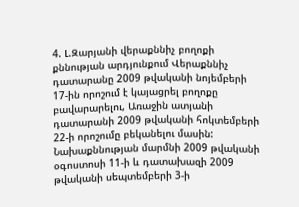4. Լ.Զարյանի վերաքննիչ բողոքի քննության արդյունքում Վերաքննիչ դատարանը 2009 թվականի նոյեմբերի 17-ին որոշում է կայացրել բողոքը բավարարելու, Առաջին ատյանի դատարանի 2009 թվականի հոկտեմբերի 22-ի որոշումը բեկանելու մասին: Նախաքննության մարմնի 2009 թվականի օգոստոսի 11-ի և դատախազի 2009 թվականի սեպտեմբերի 3-ի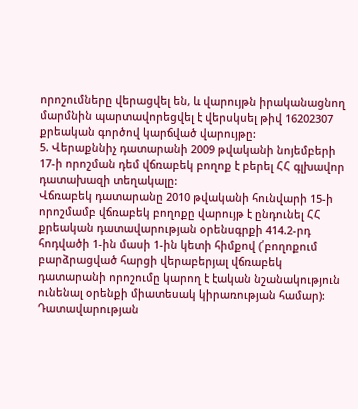որոշումները վերացվել են, և վարույթն իրականացնող մարմնին պարտավորեցվել է վերսկսել թիվ 16202307 քրեական գործով կարճված վարույթը:
5. Վերաքննիչ դատարանի 2009 թվականի նոյեմբերի 17-ի որոշման դեմ վճռաբեկ բողոք է բերել ՀՀ գլխավոր դատախազի տեղակալը:
Վճռաբեկ դատարանը 2010 թվականի հունվարի 15-ի որոշմամբ վճռաբեկ բողոքը վարույթ է ընդունել ՀՀ քրեական դատավարության օրենսգրքի 414.2-րդ հոդվածի 1-ին մասի 1-ին կետի հիմքով (՛բողոքում բարձրացված հարցի վերաբերյալ վճռաբեկ դատարանի որոշումը կարող է էական նշանակություն ունենալ օրենքի միատեսակ կիրառության համար):
Դատավարության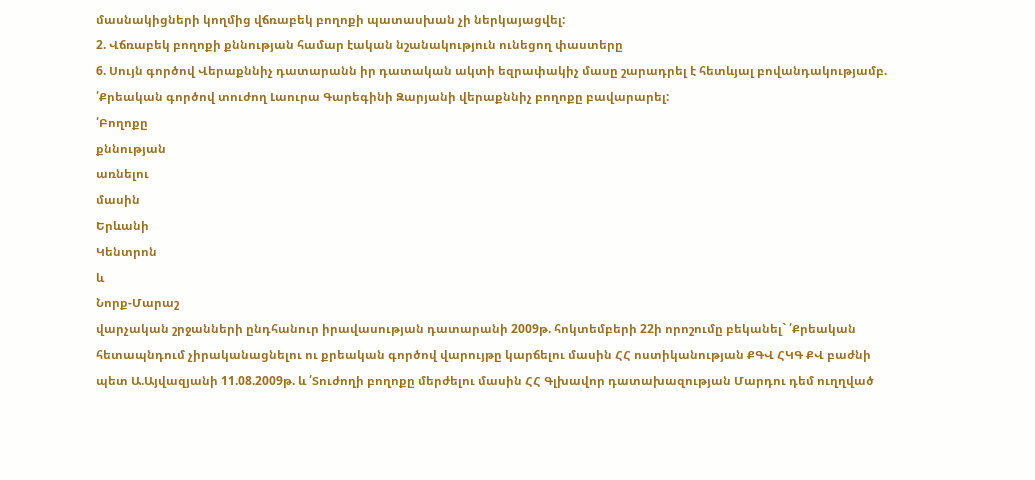մասնակիցների կողմից վճռաբեկ բողոքի պատասխան չի ներկայացվել:
2. Վճռաբեկ բողոքի քննության համար էական նշանակություն ունեցող փաստերը
6. Սույն գործով Վերաքննիչ դատարանն իր դատական ակտի եզրափակիչ մասը շարադրել է հետևյալ բովանդակությամբ. ՛Քրեական գործով տուժող Լաուրա Գարեգինի Զարյանի վերաքննիչ բողոքը բավարարել:
՛Բողոքը
քննության
առնելու
մասին
Երևանի
Կենտրոն
և
Նորք-Մարաշ
վարչական շրջանների ընդհանուր իրավասության դատարանի 2009թ. հոկտեմբերի 22ի որոշումը բեկանել` ՛Քրեական հետապնդում չիրականացնելու ու քրեական գործով վարույթը կարճելու մասին ՀՀ ոստիկանության ՔԳՎ ՀԿԳ ՔՎ բաժնի պետ Ա.Այվազյանի 11.08.2009թ. և ՛Տուժողի բողոքը մերժելու մասին ՀՀ Գլխավոր դատախազության Մարդու դեմ ուղղված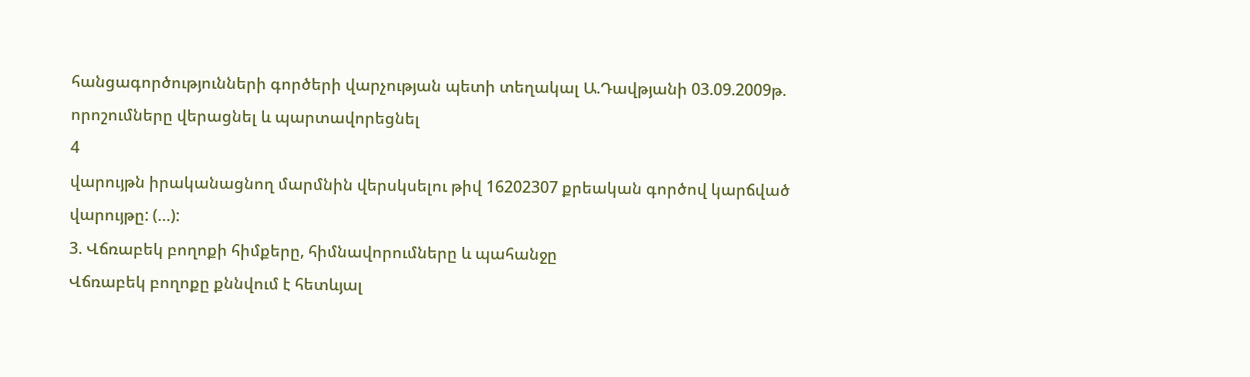հանցագործությունների գործերի վարչության պետի տեղակալ Ա.Դավթյանի 03.09.2009թ. որոշումները վերացնել և պարտավորեցնել
4
վարույթն իրականացնող մարմնին վերսկսելու թիվ 16202307 քրեական գործով կարճված վարույթը: (…):
3. Վճռաբեկ բողոքի հիմքերը, հիմնավորումները և պահանջը
Վճռաբեկ բողոքը քննվում է հետևյալ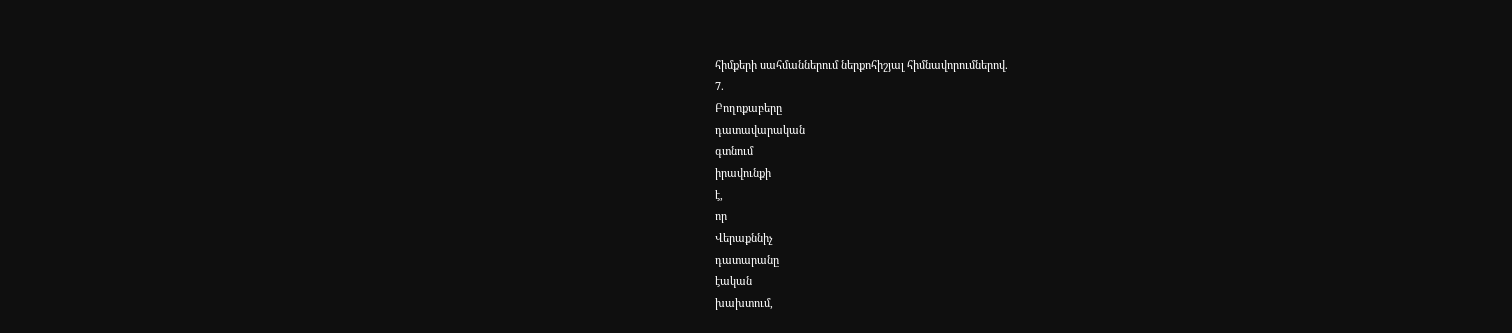հիմքերի սահմաններում ներքոհիշյալ հիմնավորումներով.
7.
Բողոքաբերը
դատավարական
գտնում
իրավունքի
է,
որ
Վերաքննիչ
դատարանը
էական
խախտում,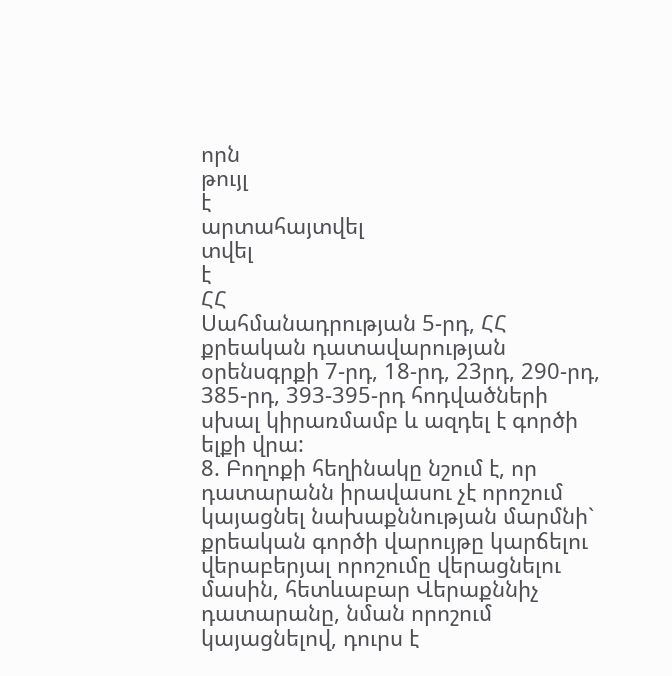որն
թույլ
է
արտահայտվել
տվել
է
ՀՀ
Սահմանադրության 5-րդ, ՀՀ քրեական դատավարության օրենսգրքի 7-րդ, 18-րդ, 23րդ, 290-րդ, 385-րդ, 393-395-րդ հոդվածների սխալ կիրառմամբ և ազդել է գործի ելքի վրա:
8. Բողոքի հեղինակը նշում է, որ դատարանն իրավասու չէ որոշում կայացնել նախաքննության մարմնի` քրեական գործի վարույթը կարճելու վերաբերյալ որոշումը վերացնելու մասին, հետևաբար Վերաքննիչ դատարանը, նման որոշում կայացնելով, դուրս է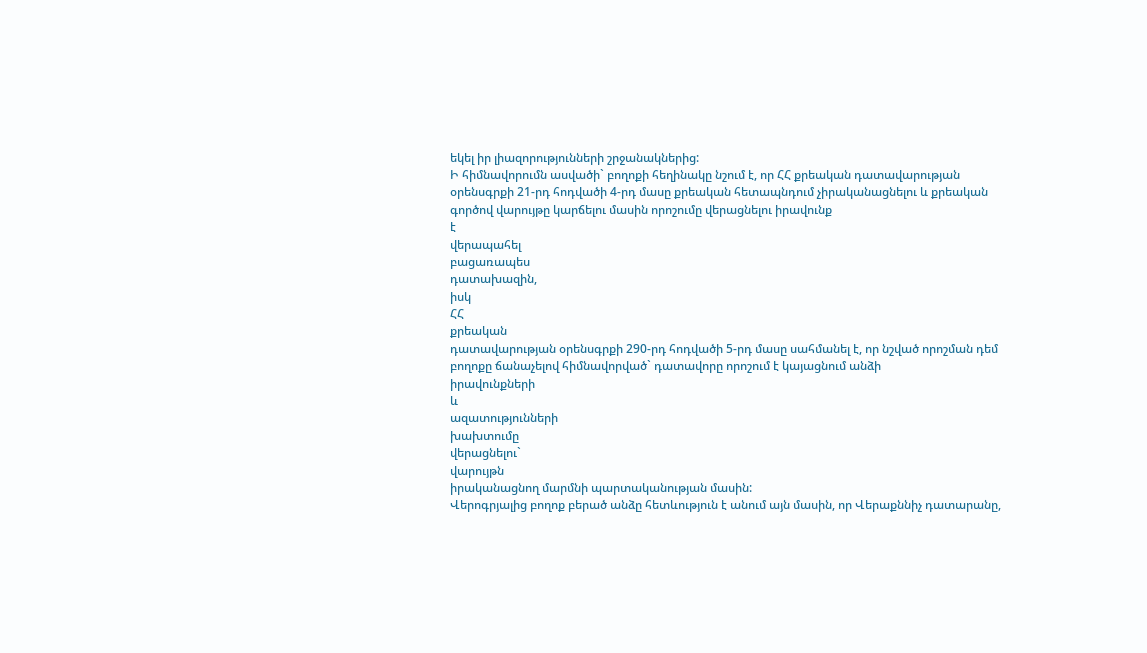եկել իր լիազորությունների շրջանակներից:
Ի հիմնավորումն ասվածի` բողոքի հեղինակը նշում է, որ ՀՀ քրեական դատավարության օրենսգրքի 21-րդ հոդվածի 4-րդ մասը քրեական հետապնդում չիրականացնելու և քրեական գործով վարույթը կարճելու մասին որոշումը վերացնելու իրավունք
է
վերապահել
բացառապես
դատախազին,
իսկ
ՀՀ
քրեական
դատավարության օրենսգրքի 290-րդ հոդվածի 5-րդ մասը սահմանել է, որ նշված որոշման դեմ բողոքը ճանաչելով հիմնավորված` դատավորը որոշում է կայացնում անձի
իրավունքների
և
ազատությունների
խախտումը
վերացնելու`
վարույթն
իրականացնող մարմնի պարտականության մասին:
Վերոգրյալից բողոք բերած անձը հետևություն է անում այն մասին, որ Վերաքննիչ դատարանը,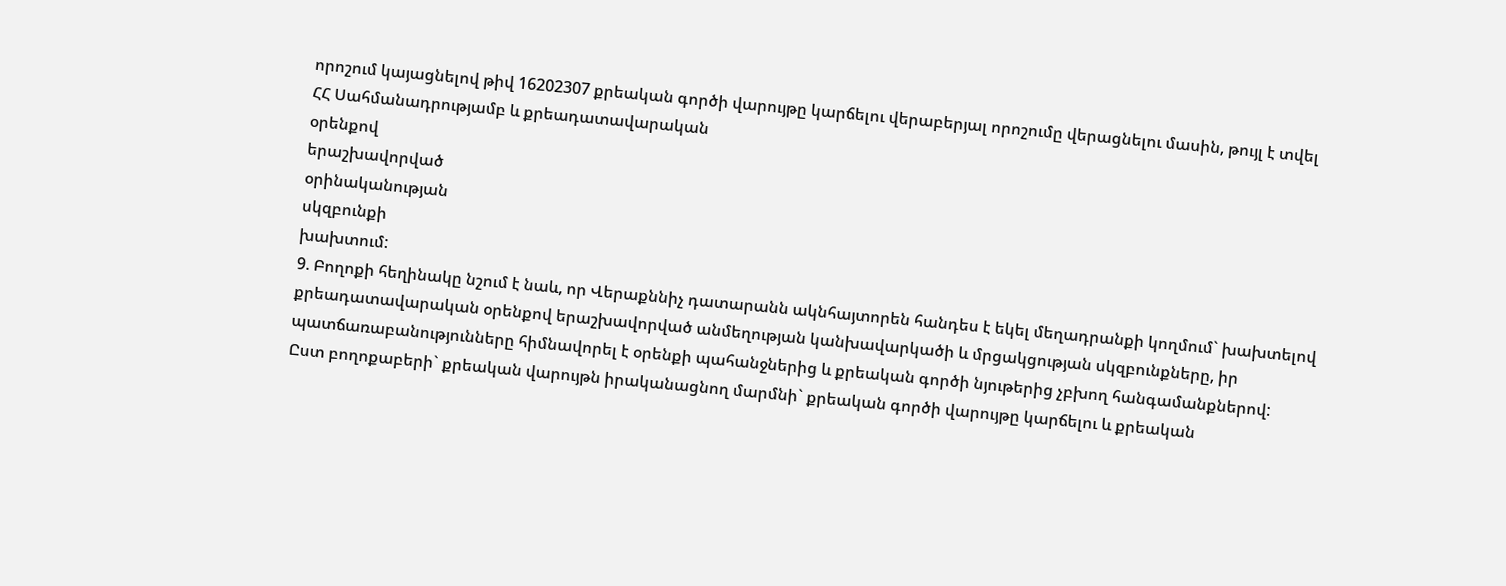որոշում կայացնելով թիվ 16202307 քրեական գործի վարույթը կարճելու վերաբերյալ որոշումը վերացնելու մասին, թույլ է տվել ՀՀ Սահմանադրությամբ և քրեադատավարական
օրենքով
երաշխավորված
օրինականության
սկզբունքի
խախտում:
9. Բողոքի հեղինակը նշում է նաև, որ Վերաքննիչ դատարանն ակնհայտորեն հանդես է եկել մեղադրանքի կողմում` խախտելով քրեադատավարական օրենքով երաշխավորված անմեղության կանխավարկածի և մրցակցության սկզբունքները, իր պատճառաբանությունները հիմնավորել է օրենքի պահանջներից և քրեական գործի նյութերից չբխող հանգամանքներով:
Ըստ բողոքաբերի` քրեական վարույթն իրականացնող մարմնի` քրեական գործի վարույթը կարճելու և քրեական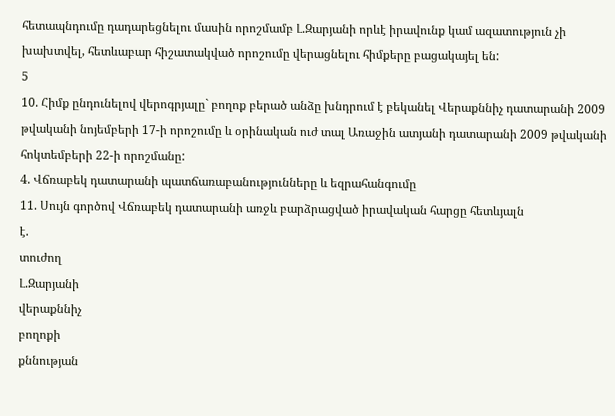հետապնդումը դադարեցնելու մասին որոշմամբ Լ.Զարյանի որևէ իրավունք կամ ազատություն չի խախտվել, հետևաբար հիշատակված որոշումը վերացնելու հիմքերը բացակայել են:
5
10. Հիմք ընդունելով վերոգրյալը` բողոք բերած անձը խնդրում է բեկանել Վերաքննիչ դատարանի 2009 թվականի նոյեմբերի 17-ի որոշումը և օրինական ուժ տալ Առաջին ատյանի դատարանի 2009 թվականի հոկտեմբերի 22-ի որոշմանը:
4. Վճռաբեկ դատարանի պատճառաբանությունները և եզրահանգումը
11. Սույն գործով Վճռաբեկ դատարանի առջև բարձրացված իրավական հարցը հետևյալն
է.
տուժող
Լ.Զարյանի
վերաքննիչ
բողոքի
քննության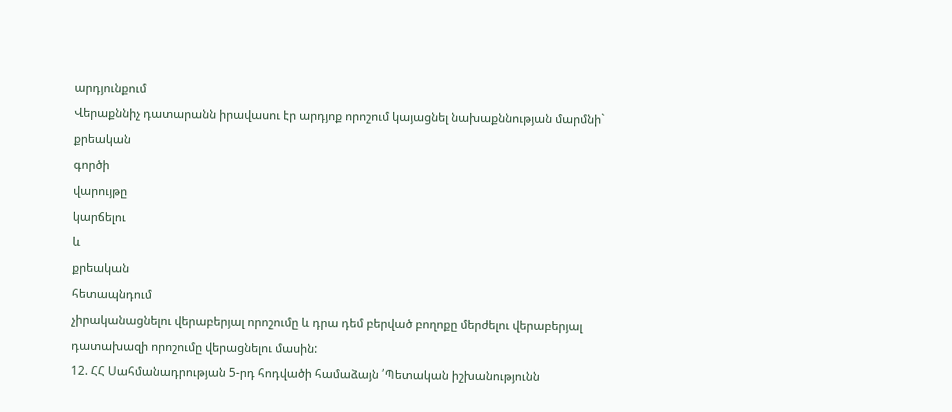արդյունքում
Վերաքննիչ դատարանն իրավասու էր արդյոք որոշում կայացնել նախաքննության մարմնի`
քրեական
գործի
վարույթը
կարճելու
և
քրեական
հետապնդում
չիրականացնելու վերաբերյալ որոշումը և դրա դեմ բերված բողոքը մերժելու վերաբերյալ դատախազի որոշումը վերացնելու մասին:
12. ՀՀ Սահմանադրության 5-րդ հոդվածի համաձայն ՛Պետական իշխանությունն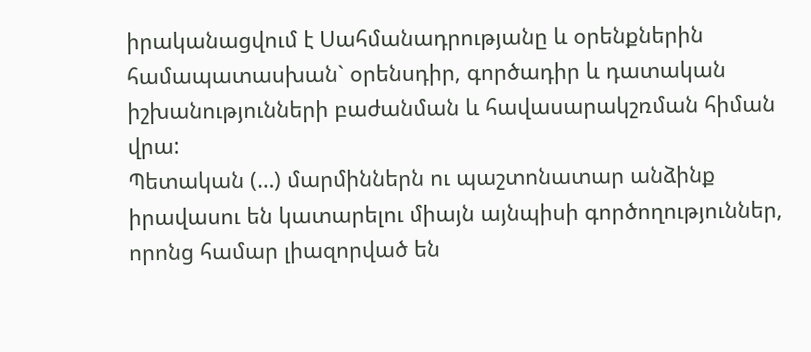իրականացվում է Uահմանադրությանը և օրենքներին համապատասխան` օրենսդիր, գործադիր և դատական իշխանությունների բաժանման և հավասարակշռման հիման վրա:
Պետական (…) մարմիններն ու պաշտոնատար անձինք իրավասու են կատարելու միայն այնպիսի գործողություններ, որոնց համար լիազորված են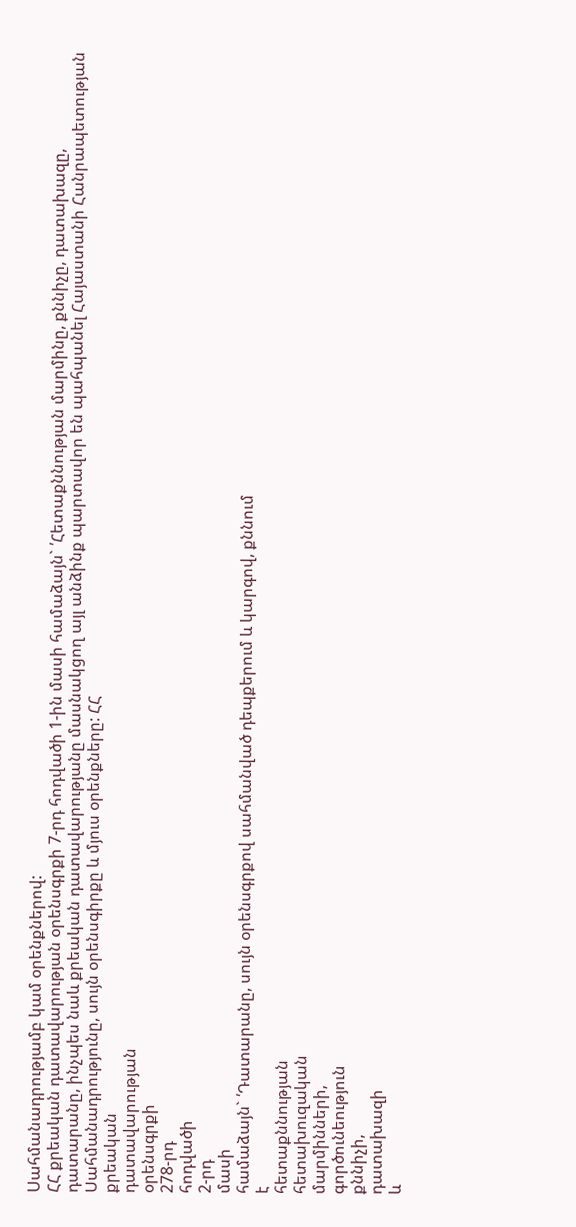Uահմանադրությամբ կամ օրենքներով:
ՀՀ քրեական դատավարության օրենսգրքի 7-րդ հոդվածի 1-ին մասի համաձայն` ՛Հետաքննության մարմինը, քննիչը, դատախազը, դատարանը, ինչպես նաև քրեական դատավարությանը մասնակցող այլ անձինք պարտավոր են պահպանել Հայաստանի Հանրապետության Սահմանադրությունը, սույն օրենսգիրքը և մյուս օրենքները: ՀՀ
քրեական
դատավարության
օրենսգրքի
278-րդ
հոդվածի
2-րդ
մասի
համաձայն` ՛Դատարանը, սույն օրենսգրքով սահմանված դեպքերում և կարգով, քննում
է
հետաքննության
հետախուզական
մարմինների,
գործունեություն
քննիչի,
դատախազի
և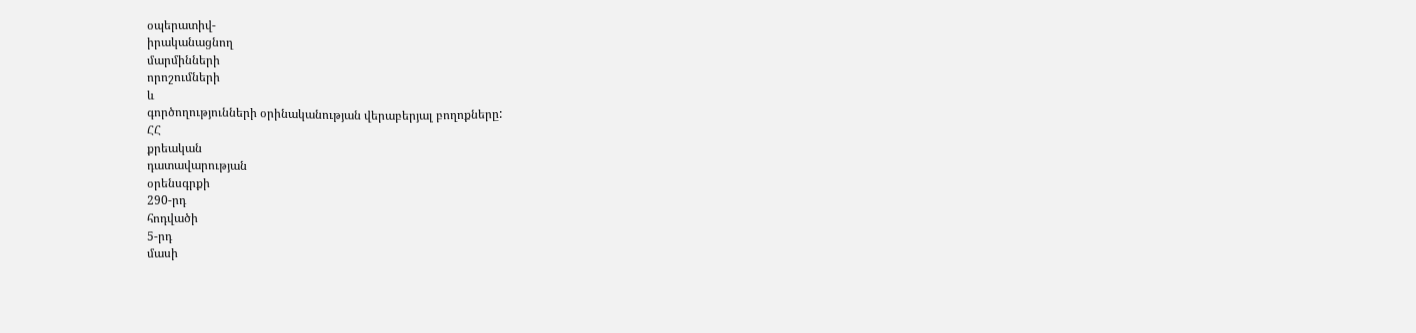օպերատիվ-
իրականացնող
մարմինների
որոշումների
և
գործողությունների օրինականության վերաբերյալ բողոքները:
ՀՀ
քրեական
դատավարության
օրենսգրքի
290-րդ
հոդվածի
5-րդ
մասի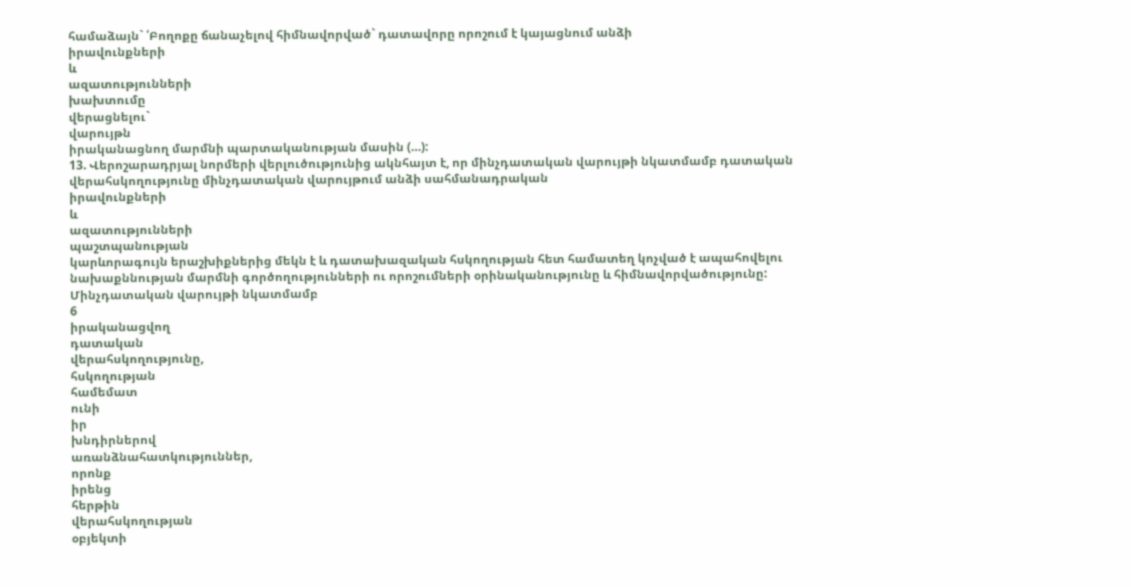համաձայն` ՛Բողոքը ճանաչելով հիմնավորված` դատավորը որոշում է կայացնում անձի
իրավունքների
և
ազատությունների
խախտումը
վերացնելու`
վարույթն
իրականացնող մարմնի պարտականության մասին (…):
13. Վերոշարադրյալ նորմերի վերլուծությունից ակնհայտ է, որ մինչդատական վարույթի նկատմամբ դատական վերահսկողությունը մինչդատական վարույթում անձի սահմանադրական
իրավունքների
և
ազատությունների
պաշտպանության
կարևորագույն երաշխիքներից մեկն է և դատախազական հսկողության հետ համատեղ կոչված է ապահովելու նախաքննության մարմնի գործողությունների ու որոշումների օրինականությունը և հիմնավորվածությունը: Մինչդատական վարույթի նկատմամբ
6
իրականացվող
դատական
վերահսկողությունը,
հսկողության
համեմատ
ունի
իր
խնդիրներով
առանձնահատկություններ,
որոնք
իրենց
հերթին
վերահսկողության
օբյեկտի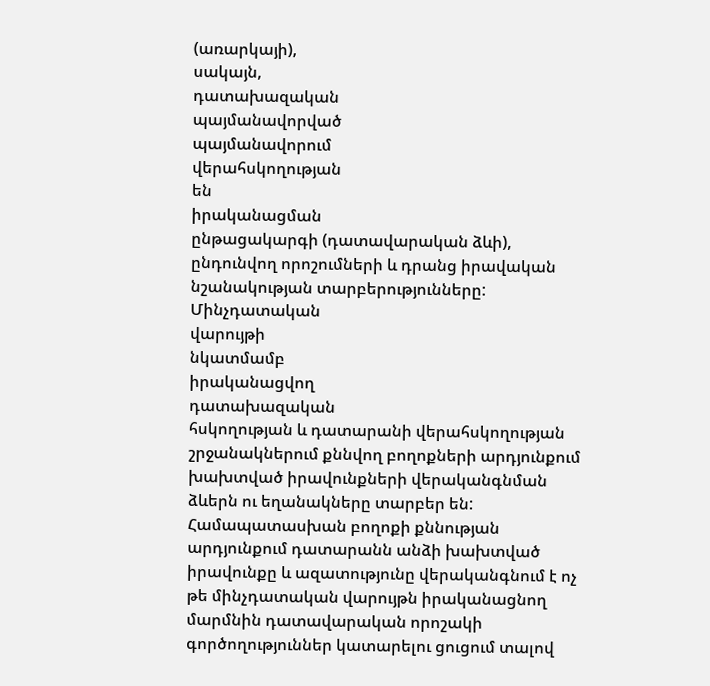(առարկայի),
սակայն,
դատախազական
պայմանավորված
պայմանավորում
վերահսկողության
են
իրականացման
ընթացակարգի (դատավարական ձևի), ընդունվող որոշումների և դրանց իրավական նշանակության տարբերությունները:
Մինչդատական
վարույթի
նկատմամբ
իրականացվող
դատախազական
հսկողության և դատարանի վերահսկողության շրջանակներում քննվող բողոքների արդյունքում խախտված իրավունքների վերականգնման ձևերն ու եղանակները տարբեր են: Համապատասխան բողոքի քննության արդյունքում դատարանն անձի խախտված իրավունքը և ազատությունը վերականգնում է ոչ թե մինչդատական վարույթն իրականացնող մարմնին դատավարական որոշակի գործողություններ կատարելու ցուցում տալով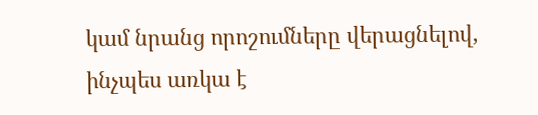կամ նրանց որոշումները վերացնելով, ինչպես առկա է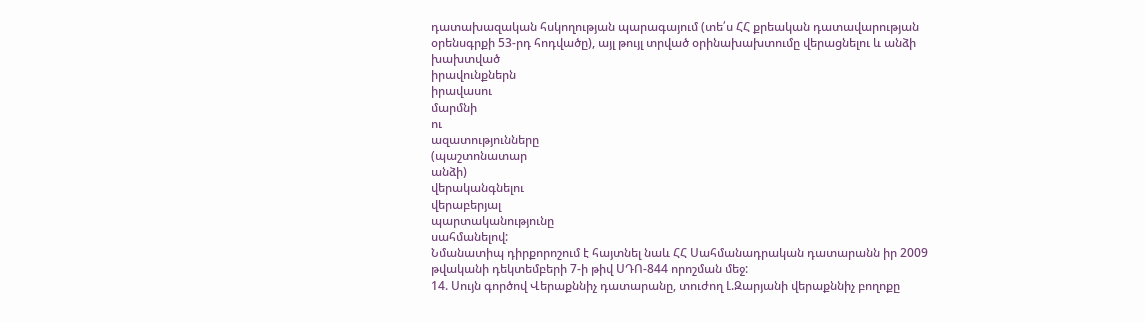դատախազական հսկողության պարագայում (տե՛ս ՀՀ քրեական դատավարության օրենսգրքի 53-րդ հոդվածը), այլ թույլ տրված օրինախախտումը վերացնելու և անձի խախտված
իրավունքներն
իրավասու
մարմնի
ու
ազատությունները
(պաշտոնատար
անձի)
վերականգնելու
վերաբերյալ
պարտականությունը
սահմանելով:
Նմանատիպ դիրքորոշում է հայտնել նաև ՀՀ Սահմանադրական դատարանն իր 2009 թվականի դեկտեմբերի 7-ի թիվ ՍԴՈ-844 որոշման մեջ:
14. Սույն գործով Վերաքննիչ դատարանը, տուժող Լ.Զարյանի վերաքննիչ բողոքը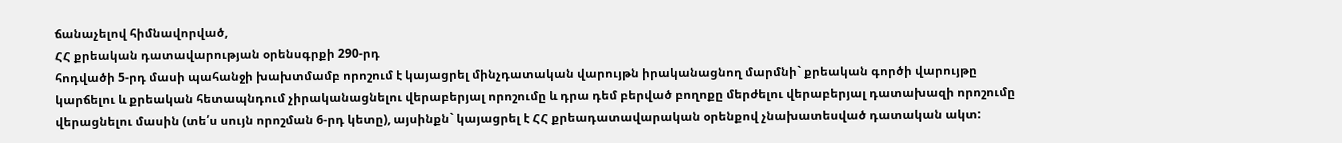ճանաչելով հիմնավորված,
ՀՀ քրեական դատավարության օրենսգրքի 290-րդ
հոդվածի 5-րդ մասի պահանջի խախտմամբ որոշում է կայացրել մինչդատական վարույթն իրականացնող մարմնի` քրեական գործի վարույթը կարճելու և քրեական հետապնդում չիրականացնելու վերաբերյալ որոշումը և դրա դեմ բերված բողոքը մերժելու վերաբերյալ դատախազի որոշումը վերացնելու մասին (տե՛ս սույն որոշման 6-րդ կետը), այսինքն` կայացրել է ՀՀ քրեադատավարական օրենքով չնախատեսված դատական ակտ: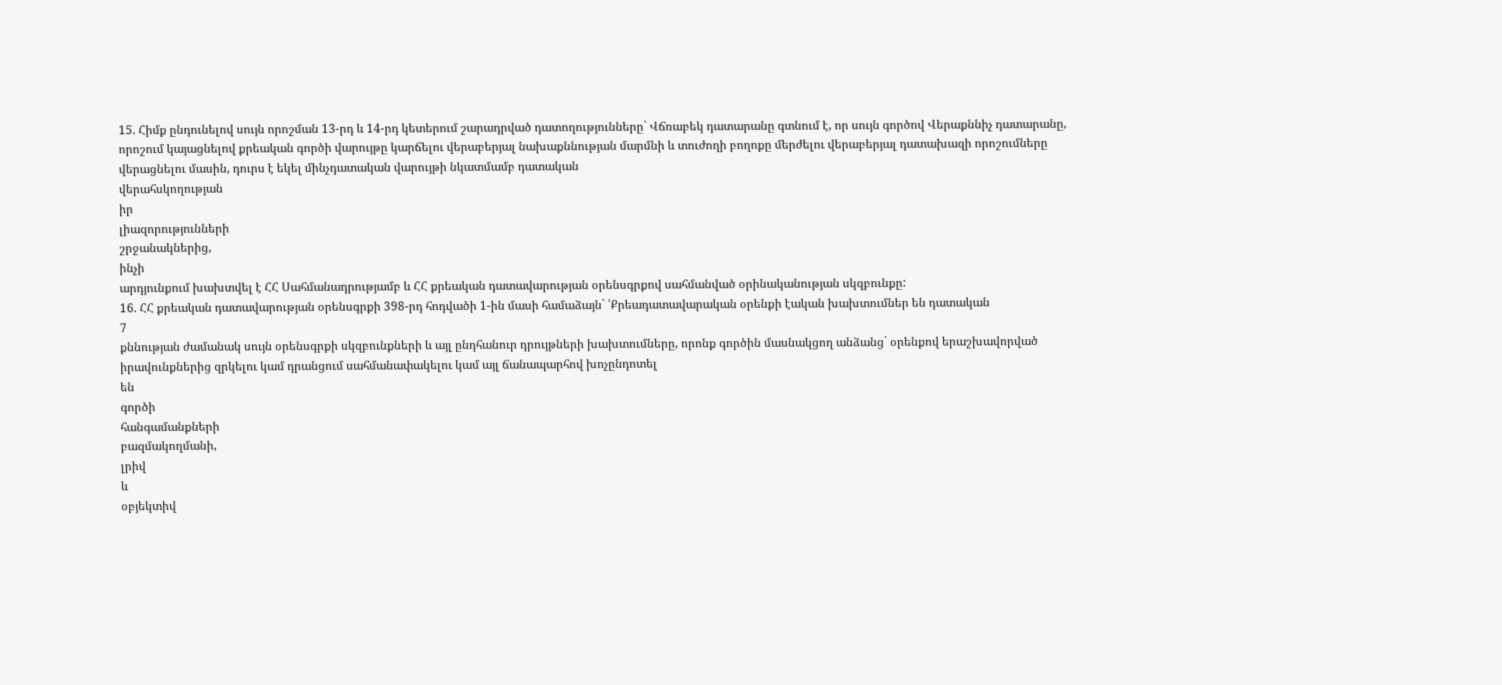15. Հիմք ընդունելով սույն որոշման 13-րդ և 14-րդ կետերում շարադրված դատողությունները` Վճռաբեկ դատարանը գտնում է, որ սույն գործով Վերաքննիչ դատարանը, որոշում կայացնելով քրեական գործի վարույթը կարճելու վերաբերյալ նախաքննության մարմնի և տուժողի բողոքը մերժելու վերաբերյալ դատախազի որոշումները վերացնելու մասին, դուրս է եկել մինչդատական վարույթի նկատմամբ դատական
վերահսկողության
իր
լիազորությունների
շրջանակներից,
ինչի
արդյունքում խախտվել է ՀՀ Սահմանադրությամբ և ՀՀ քրեական դատավարության օրենսգրքով սահմանված օրինականության սկզբունքը:
16. ՀՀ քրեական դատավարության օրենսգրքի 398-րդ հոդվածի 1-ին մասի համաձայն` ՛Քրեադատավարական օրենքի էական խախտումներ են դատական
7
քննության ժամանակ սույն օրենսգրքի սկզբունքների և այլ ընդհանուր դրույթների խախտումները, որոնք գործին մասնակցող անձանց` օրենքով երաշխավորված իրավունքներից զրկելու կամ դրանցում սահմանափակելու կամ այլ ճանապարհով խոչընդոտել
են
գործի
հանգամանքների
բազմակողմանի,
լրիվ
և
օբյեկտիվ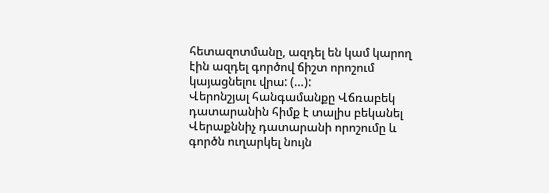հետազոտմանը, ազդել են կամ կարող էին ազդել գործով ճիշտ որոշում կայացնելու վրա: (…):
Վերոնշյալ հանգամանքը Վճռաբեկ դատարանին հիմք է տալիս բեկանել Վերաքննիչ դատարանի որոշումը և գործն ուղարկել նույն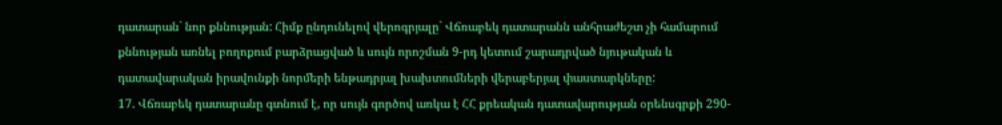դատարան` նոր քննության: Հիմք ընդունելով վերոգրյալը` Վճռաբեկ դատարանն անհրաժեշտ չի համարում քննության առնել բողոքում բարձրացված և սույն որոշման 9-րդ կետում շարադրված նյութական և դատավարական իրավունքի նորմերի ենթադրյալ խախտումների վերաբերյալ փաստարկները:
17. Վճռաբեկ դատարանը գտնում է, որ սույն գործով առկա է ՀՀ քրեական դատավարության օրենսգրքի 290-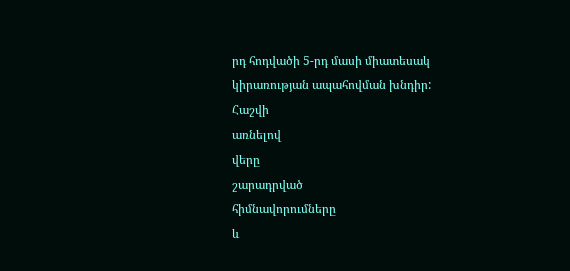րդ հոդվածի 5-րդ մասի միատեսակ կիրառության ապահովման խնդիր:
Հաշվի
առնելով
վերը
շարադրված
հիմնավորումները
և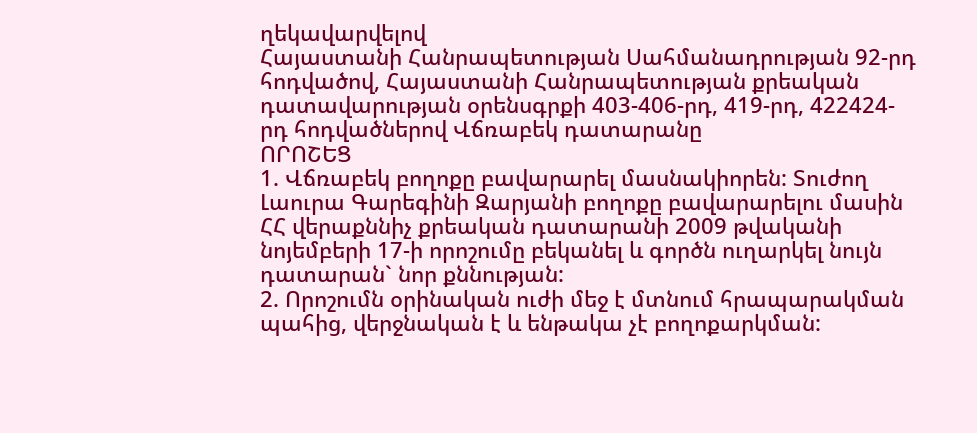ղեկավարվելով
Հայաստանի Հանրապետության Սահմանադրության 92-րդ հոդվածով, Հայաստանի Հանրապետության քրեական դատավարության օրենսգրքի 403-406-րդ, 419-րդ, 422424-րդ հոդվածներով Վճռաբեկ դատարանը
ՈՐՈՇԵՑ
1. Վճռաբեկ բողոքը բավարարել մասնակիորեն: Տուժող Լաուրա Գարեգինի Զարյանի բողոքը բավարարելու մասին ՀՀ վերաքննիչ քրեական դատարանի 2009 թվականի նոյեմբերի 17-ի որոշումը բեկանել և գործն ուղարկել նույն դատարան` նոր քննության:
2. Որոշումն օրինական ուժի մեջ է մտնում հրապարակման պահից, վերջնական է և ենթակա չէ բողոքարկման: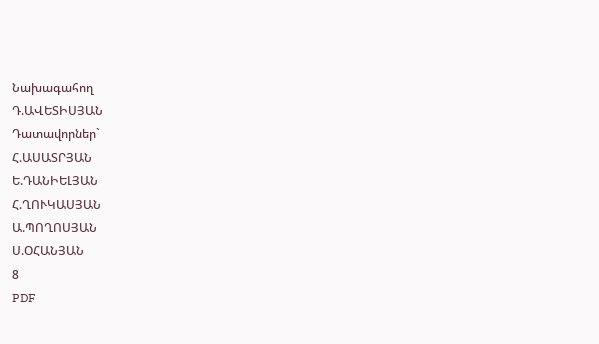Նախագահող
Դ.ԱՎԵՏԻՍՅԱՆ
Դատավորներ`
Հ.ԱՍԱՏՐՅԱՆ
Ե.ԴԱՆԻԵԼՅԱՆ
Հ.ՂՈՒԿԱՍՅԱՆ
Ա.ՊՈՂՈՍՅԱՆ
Ս.ՕՀԱՆՅԱՆ
8
PDF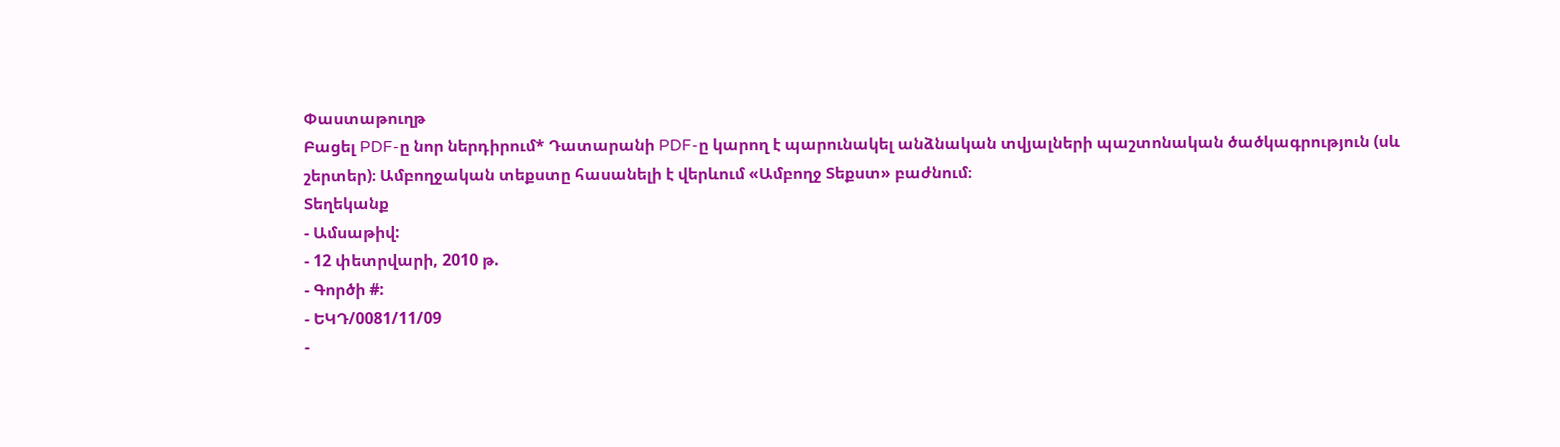Փաստաթուղթ
Բացել PDF-ը նոր ներդիրում* Դատարանի PDF-ը կարող է պարունակել անձնական տվյալների պաշտոնական ծածկագրություն (սև շերտեր)։ Ամբողջական տեքստը հասանելի է վերևում «Ամբողջ Տեքստ» բաժնում։
Տեղեկանք
- Ամսաթիվ:
- 12 փետրվարի, 2010 թ.
- Գործի #:
- ԵԿԴ/0081/11/09
-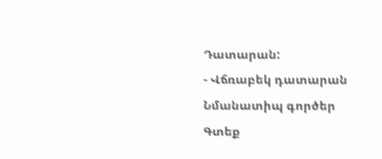Դատարան:
- Վճռաբեկ դատարան
Նմանատիպ գործեր
Գտեք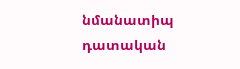նմանատիպ դատական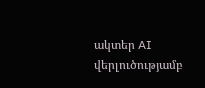ակտեր AI վերլուծությամբ